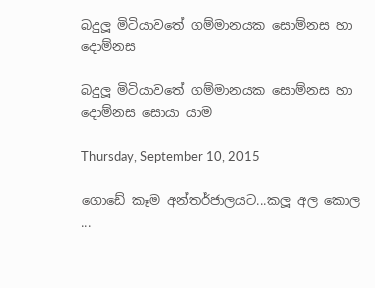බදුලූ මිටියාවතේ ගම්මානයක සොම්නස හා දොම්නස

බදුලූ මිටියාවතේ ගම්මානයක සොම්නස හා දොම්නස සොයා යාම

Thursday, September 10, 2015

ගොඩේ කෑම අන්තර්ජාලයට...කලූ අල කොල ...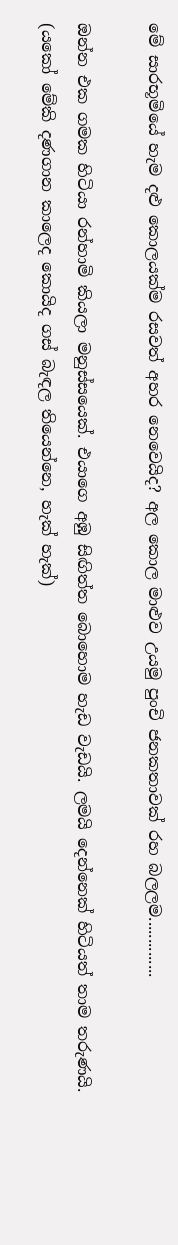මේ සාරභූමියේ හැම දළු කොලයක්ම රසවත් අහර නෙවෙයිද? අල කොල මාළුව උයමු පුංචි ජනකතාවක් රහ බලලම..............

ඔන්න එක ගමක හිටියා රන්හාමි කියලා මනුස්සයෙක්. එයාගෙ අඹු සිඟිත්ත බොහොම හැඩ වැඩයි. ලමයි දෙන්නෙක් හිටියත් තාම තරුණයි. (යකෝ මේකි දණගාන කාලෙද කොයිද ගස් බැඳල තියෙන්නෙ, හැක් හැක්)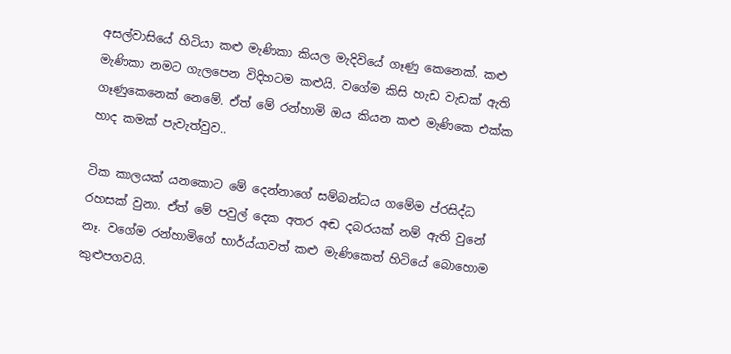අසල්වාසියේ හිටියා කළු මැණිකා කියල මැදිවියේ ගෑණු කෙනෙක්. කළු මැණිකා නමට ගැලපෙන විදිහටම කළුයි. වගේම කිසි හැඩ වැඩක් ඇති ගෑණුකෙනෙක් නෙමේ. ඒත් මේ රන්හාමි ඔය කියන කළු මැණිකෙ එක්ක හාද කමක් පැවැත්වුව..

ටික කාලයක් යනකොට මේ දෙන්නාගේ සම්බන්ධය ගමේම ප්රසිද්ධ රහසක් වුනා. ඒත් මේ පවුල් දෙක අතර අඬ දබරයක් නම් ඇති වුනේ නෑ. වගේම රන්හාමිගේ භාර්ය්යාවත් කළු මැණිකෙත් හිටියේ බොහොම කුළුපගවයි.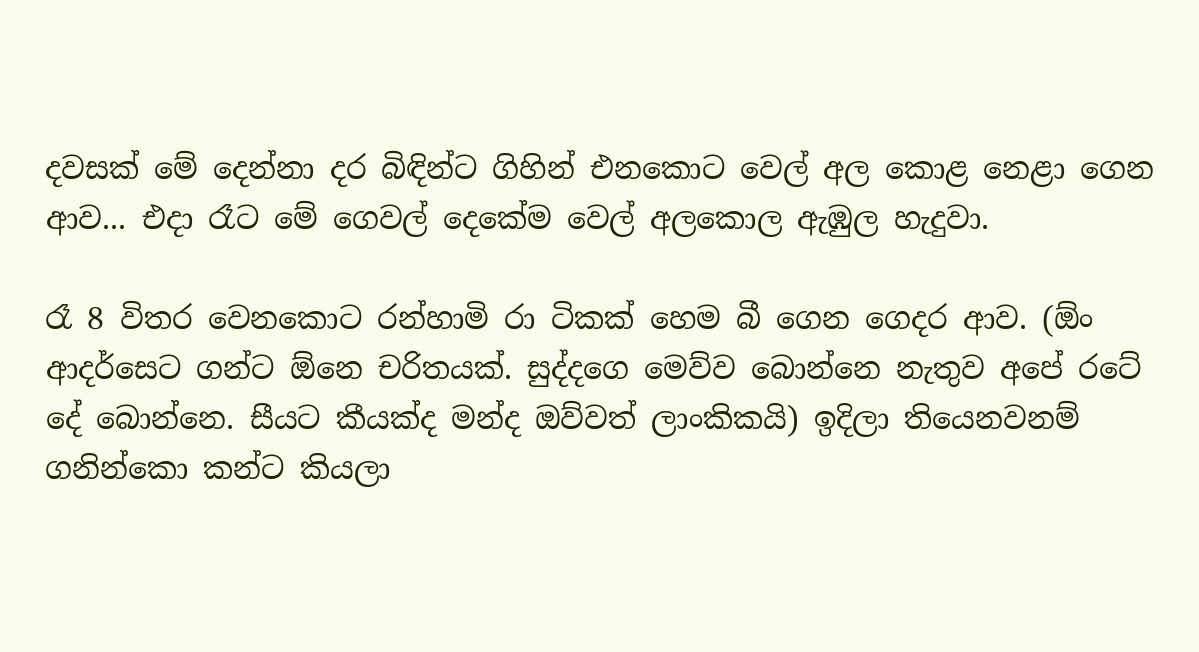දවසක් මේ දෙන්නා දර බිඳින්ට ගිහින් එනකොට වෙල් අල කොළ නෙළා ගෙන ආව... එදා රෑට මේ ගෙවල් දෙකේම වෙල් අලකොල ඇඹුල හැදුවා.

රෑ 8 විතර වෙනකොට රන්හාමි රා ටිකක් හෙම බී ගෙන ගෙදර ආව. (ඕං ආදර්සෙට ගන්ට ඕනෙ චරිතයක්. සුද්දගෙ මෙව්ව බොන්නෙ නැතුව අපේ රටේ දේ බොන්නෙ. සීයට කීයක්ද මන්ද ඔව්වත් ලාංකිකයි) ඉදිලා තියෙනවනම් ගනින්කො කන්ට කියලා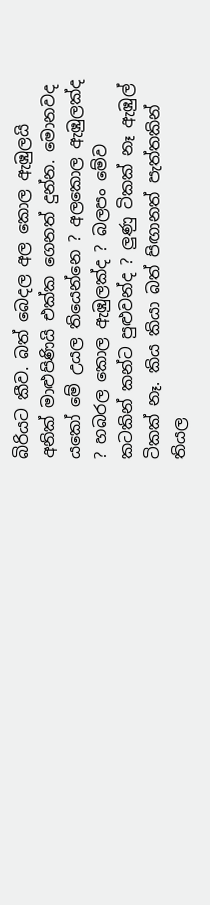බිරියට කීව. බත් බෙදල අල කොල ඇඹුලයි අනික් මාළුපිණියි එක්ක ගෙනත් දුන්න. මොනවද යකෝ මේ උයල තියෙන්නෙ ? අලකොල ඇඹුලක්ද ? හබරල කොල ඇඹුලක්ද ? බලපං මේව කටකින් කන්ට පුළුවන්ද ? ලුණු ටිකක් නෑ ඇඹුල් ටිකක් නෑ. කිය කියා බත් පිඟානත් පැත්තකින් තියල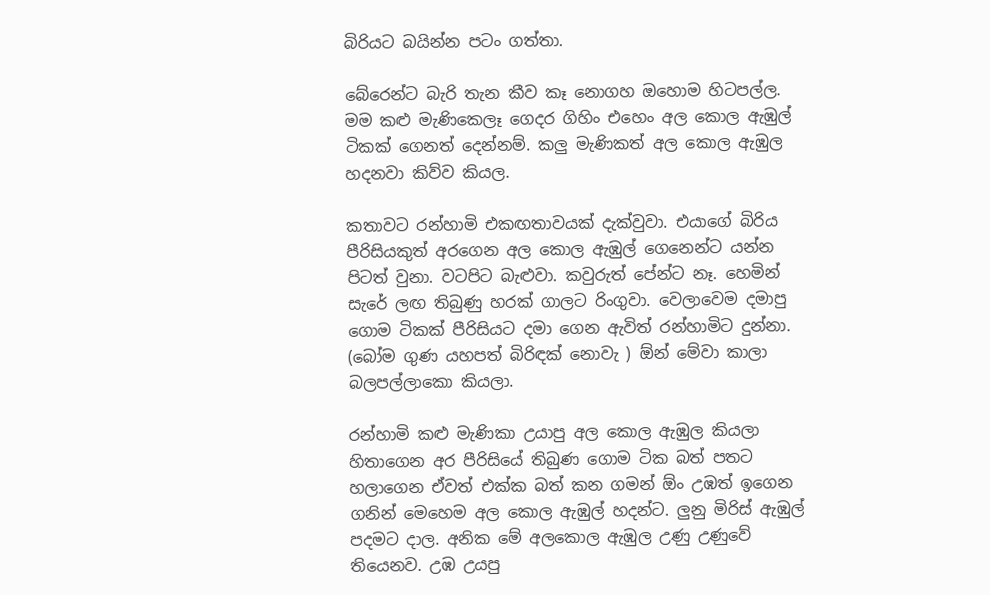බිරියට බයින්න පටං ගත්තා.

බේරෙන්ට බැරි තැන කීව කෑ නොගහ ඔහොම හිටපල්ල. මම කළු මැණිකෙලෑ ගෙදර ගිහිං එහෙං අල කොල ඇඹුල් ටිකක් ගෙනත් දෙන්නම්. කලු මැණිකත් අල කොල ඇඹුල හදනවා කිව්ව කියල.

කතාවට රන්හාමි එකඟතාවයක් දැක්වුවා. එයාගේ බිරිය පීරිසියකුත් අරගෙන අල කොල ඇඹුල් ගෙනෙන්ට යන්න පිටත් වුනා. වටපිට බැළුවා. කවුරුත් පේන්ට නෑ. හෙමින් සැරේ ලඟ තිබුණු හරක් ගාලට රිංගුවා. වෙලාවෙම දමාපු ගොම ටිකක් පීරිසියට දමා ගෙන ඇවිත් රන්හාමිට දුන්නා. (බෝම ගුණ යහපත් බිරිඳක් නොවැ ) ඕන් මේවා කාලා බලපල්ලාකො කියලා.

රන්හාමි කළු මැණිකා උයාපු අල කොල ඇඹුල කියලා හිතාගෙන අර පීරිසියේ තිබුණ ගොම ටික බත් පතට හලාගෙන ඒවත් එක්ක බත් කන ගමන් ඕං උඹත් ඉගෙන ගනින් මෙහෙම අල කොල ඇඹුල් හදන්ට. ලුනු මිරිස් ඇඹුල් පදමට දාල. අනික මේ අලකොල ඇඹුල උණු උණුවේ තියෙනව. උඹ උයපු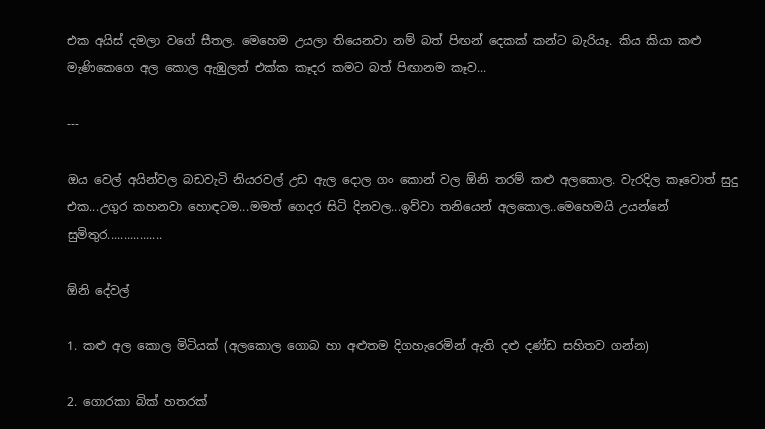එක අයිස් දමලා වගේ සීතල. මෙහෙම උයලා තියෙනවා නම් බත් පිඟන් දෙකක් කන්ට බැරියෑ. කිය කියා කළු මැණිකෙගෙ අල කොල ඇඹුලත් එක්ක කෑදර කමට බත් පිඟානම කෑව...

---

ඔය වෙල් අයින්වල බඩවැටි නියරවල් උඩ ඇල දොල ගං කොන් වල ඕනි තරම් කළු අලකොල. වැරදිල කෑවොත් සුදු එක...උගුර කහනවා හොඳටම...මමත් ගෙදර සිටි දිනවල...ඉව්වා තනියෙන් අලකොල..මෙහෙමයි උයන්නේ සුමිතුර.................

ඕනි දේවල්

1. කළු අල කොල මිටියක් (අලකොල ගොබ හා අළුතම දිගහැරෙමින් ඇති දළු දණ්ඩ සහිතව ගන්න)

2. ගොරකා බික් හතරක්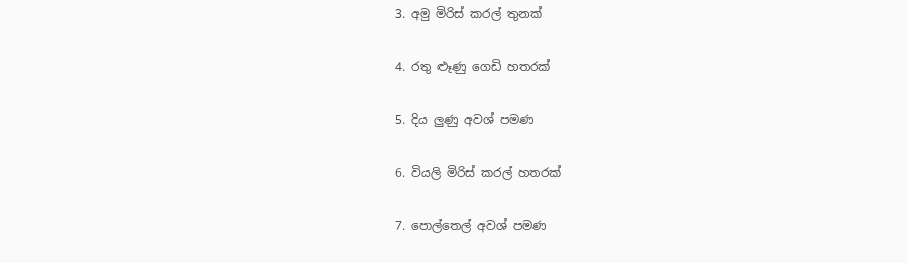3. අමු මිරිස් කරල් තුනක්

4. රතු ළූණු ගෙඩි හතරක්

5. දිය ලුණු අවශ් පමණ

6. වියලි මිරිස් කරල් හතරක්

7. පොල්තෙල් අවශ් පමණ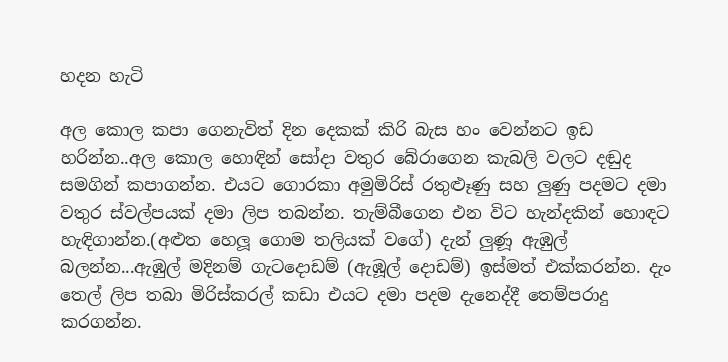හදන හැටි

අල කොල කපා ගෙනැවිත් දින දෙකක් කිරි බැස හං වෙන්නට ඉඩ හරින්න..අල කොල හොඳින් සෝදා වතුර බේරාගෙන කැබලි වලට දඬුද සමගින් කපාගන්න. එයට ගොරකා අමුමිරිස් රතුළූණු සහ ලුණු පදමට දමා වතුර ස්වල්පයක් දමා ලිප තබන්න. තැම්බීගෙන එන විට හැන්දකින් හොඳට හැඳිගාන්න.(අළුත හෙලූ ගොම තලියක් වගේ) දැන් ලුණූ ඇඹුල් බලන්න...ඇඹුල් මදිනම් ගැටදොඩම් (ඇඹූල් දොඩම්) ඉස්මත් එක්කරන්න. දැං තෙල් ලිප තබා මිරිස්කරල් කඩා එයට දමා පදම දැනෙද්දී තෙම්පරාදු කරගන්න.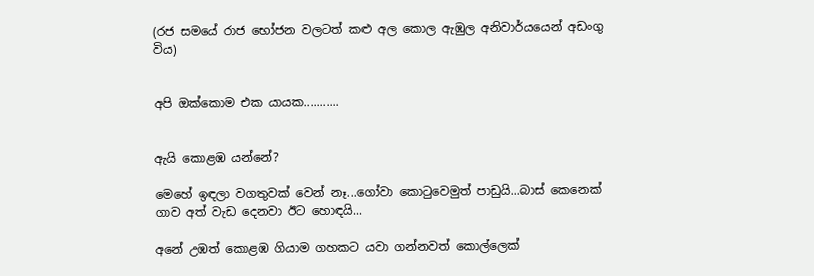(රජ සමයේ රාජ භෝජන වලටත් කළු අල කොල ඇඹුල අනිවාර්යයෙන් අඩංගු විය)


අපි ඔක්කොම එක යායක...........


ඇයි කොළඹ යන්නේ?

මෙහේ ඉඳලා වගතුවක් වෙන් නෑ...ගෝවා කොටුවෙමුත් පාඩුයි...බාස් කෙනෙක් ගාව අත් වැඩ දෙනවා ඊට හොඳයි...

අනේ උඹත් කොළඹ ගියාම ගහකට යවා ගන්නවත් කොල්ලෙක්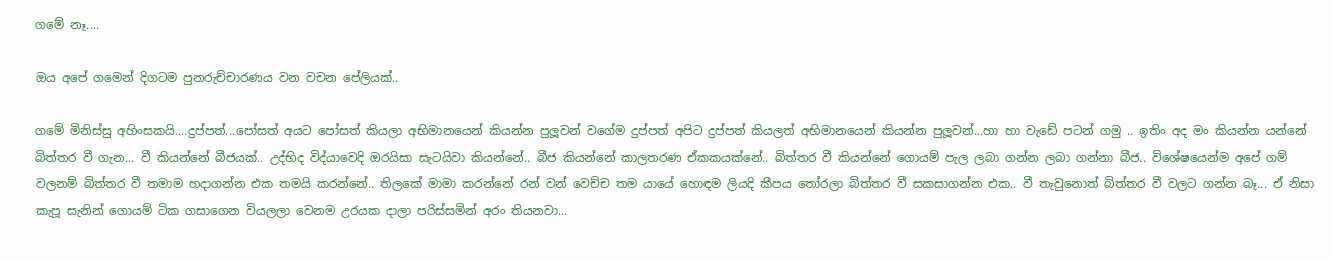ගමේ නෑ....

ඔය අපේ ගමෙන් දිගටම පුනරුච්චාරණය වන වචන පේලියක්..

ගමේ මිනිස්සු අහිංසකයි....දුප්පත්...පෝසත් අයට පෝසත් කියලා අභිමානයෙන් කියන්න පුලූවන් වගේම දුප්පත් අපිට දුප්පත් කියලත් අභිමානයෙන් කියන්න පුලූවන්...හා හා වැඩේ පටන් ගමු .. ඉතිං අද මං කියන්න යන්නේ බිත්තර වී ගැන... වී කියන්නේ බීජයක්.. උද්භිද විද්යාවෙදි ඔරයිසා සැටයිවා කියන්නේ.. බීජ කියන්නේ කාලතරණ ඒකකයක්නේ.. බිත්තර වී කියන්නේ ගොයම් පැල ලබා ගන්න ලබා ගන්නා බීජ.. විශේෂයෙන්ම අපේ ගම් වලනම් බිත්තර වී තමාම හදාගන්න එක තමයි කරන්නේ.. තිලකේ මාමා කරන්නේ රන් වන් වෙච්ච තම යායේ හොඳම ලියදි කීපය තෝරලා බිත්තර වී සකසාගන්න එක.. වී තැවුනොත් බිත්තර වී වලට ගන්න බෑ... ඒ නිසා කැපූ සැනින් ගොයම් ටික ගසාගෙන වියලලා වෙනම උරයක දාලා පරිස්සමින් අරං තියනවා...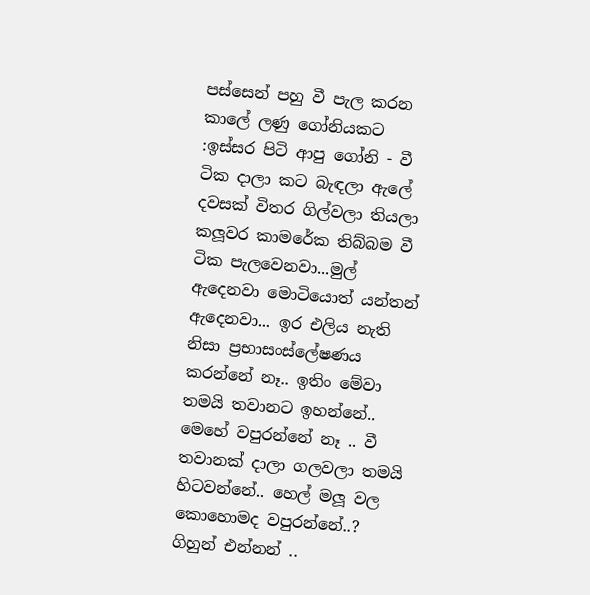පස්සෙන් පහු වී පැල කරන කාලේ ලණු ගෝනියකට :ඉස්සර පිටි ආපු ගෝනි - වී ටික දාලා කට බැඳලා ඇලේ දවසක් විතර ගිල්වලා තියලා කලූවර කාමරේක තිබ්බම වී ටික පැලවෙනවා...මුල් ඇදෙනවා මොටියොත් යන්තන් ඇදෙනවා... ඉර එලිය නැති නිසා ප්‍රභාසංස්ලේෂණය කරන්නේ නෑ.. ඉතිං මේවා තමයි තවානට ඉහන්නේ.. මෙහේ වපුරන්නේ නෑ .. වී තවානක් දාලා ගලවලා තමයි හිටවන්නේ.. හෙල් මලූ වල කොහොමද වපුරන්නේ..? ගිහුන් එන්නන් ..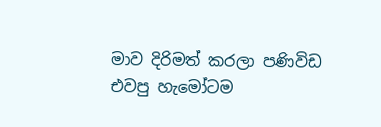මාව දිරිමත් කරලා පණිවිඩ එවපු හැමෝටම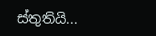ස්තුතියි...